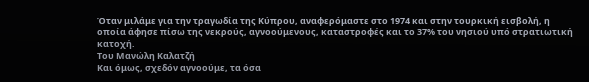Όταν μιλάμε για την τραγωδία της Κύπρου, αναφερόμαστε στο 1974 και στην τουρκική εισβολή, η οποία άφησε πίσω της νεκρούς, αγνοούμενους, καταστροφές και το 37% του νησιού υπό στρατιωτική κατοχή.
Του Μανώλη Καλατζή
Και όμως, σχεδόν αγνοούμε, τα όσα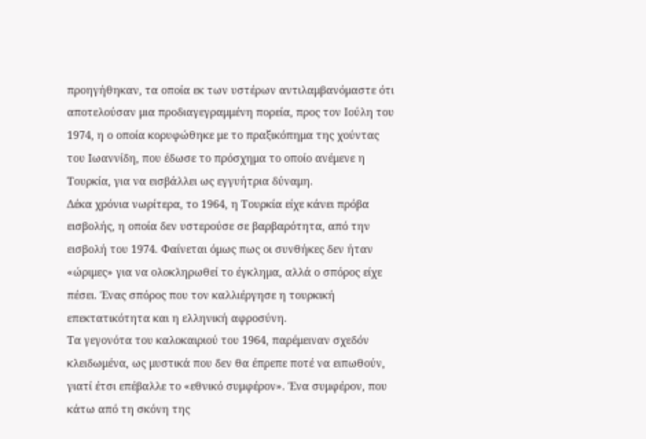προηγήθηκαν, τα οποία εκ των υστέρων αντιλαμβανόμαστε ότι αποτελούσαν μια προδιαγεγραμμένη πορεία, προς τον Ιούλη του 1974, η ο οποία κορυφώθηκε με το πραξικόπημα της χούντας του Ιωαννίδη, που έδωσε το πρόσχημα το οποίο ανέμενε η Τουρκία, για να εισβάλλει ως εγγυήτρια δύναμη.
Δέκα χρόνια νωρίτερα, το 1964, η Τουρκία είχε κάνει πρόβα εισβολής, η οποία δεν υστερούσε σε βαρβαρότητα, από την εισβολή του 1974. Φαίνεται όμως πως οι συνθήκες δεν ήταν «ώριμες» για να ολοκληρωθεί το έγκλημα, αλλά ο σπόρος είχε πέσει. Ένας σπόρος που τον καλλιέργησε η τουρκική επεκτατικότητα και η ελληνική αφροσύνη.
Τα γεγονότα του καλοκαιριού του 1964, παρέμειναν σχεδόν κλειδωμένα, ως μυστικά που δεν θα έπρεπε ποτέ να ειπωθούν, γιατί έτσι επέβαλλε το «εθνικό συμφέρον». Ένα συμφέρον, που κάτω από τη σκόνη της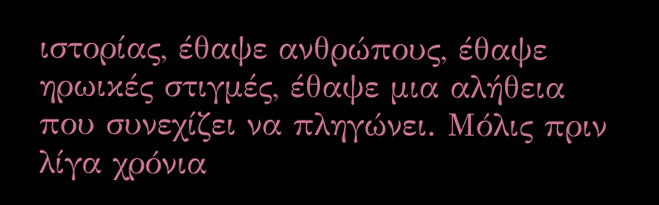ιστορίας, έθαψε ανθρώπους, έθαψε ηρωικές στιγμές, έθαψε μια αλήθεια που συνεχίζει να πληγώνει. Μόλις πριν λίγα χρόνια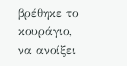βρέθηκε το κουράγιο, να ανοίξει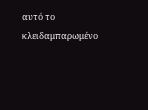αυτό το κλειδαμπαρωμένο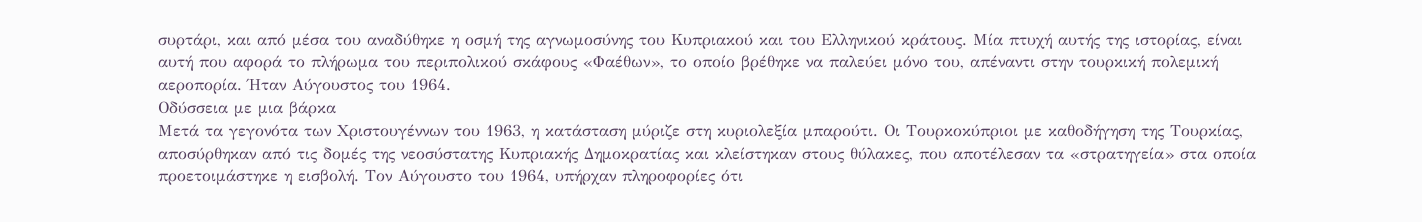συρτάρι, και από μέσα του αναδύθηκε η οσμή της αγνωμοσύνης του Κυπριακού και του Ελληνικού κράτους. Μία πτυχή αυτής της ιστορίας, είναι αυτή που αφορά το πλήρωμα του περιπολικού σκάφους «Φαέθων», το οποίο βρέθηκε να παλεύει μόνο του, απέναντι στην τουρκική πολεμική αεροπορία. Ήταν Αύγουστος του 1964.
Οδύσσεια με μια βάρκα
Μετά τα γεγονότα των Χριστουγέννων του 1963, η κατάσταση μύριζε στη κυριολεξία μπαρούτι. Οι Τουρκοκύπριοι με καθοδήγηση της Τουρκίας, αποσύρθηκαν από τις δομές της νεοσύστατης Κυπριακής Δημοκρατίας και κλείστηκαν στους θύλακες, που αποτέλεσαν τα «στρατηγεία» στα οποία προετοιμάστηκε η εισβολή. Τον Αύγουστο του 1964, υπήρχαν πληροφορίες ότι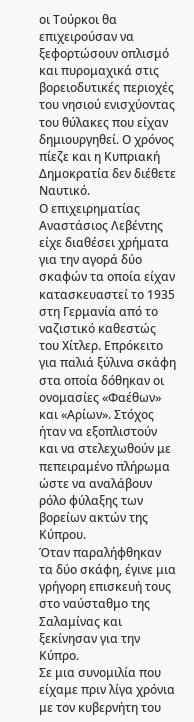οι Τούρκοι θα επιχειρούσαν να ξεφορτώσουν οπλισμό και πυρομαχικά στις βορειοδυτικές περιοχές του νησιού ενισχύοντας του θύλακες που είχαν δημιουργηθεί. Ο χρόνος πίεζε και η Κυπριακή Δημοκρατία δεν διέθετε Ναυτικό.
Ο επιχειρηματίας Αναστάσιος Λεβέντης είχε διαθέσει χρήματα για την αγορά δύο σκαφών τα οποία είχαν κατασκευαστεί το 1935 στη Γερμανία από το ναζιστικό καθεστώς του Χίτλερ. Επρόκειτο για παλιά ξύλινα σκάφη στα οποία δόθηκαν οι ονομασίες «Φαέθων» και «Αρίων». Στόχος ήταν να εξοπλιστούν και να στελεχωθούν με πεπειραμένο πλήρωμα ώστε να αναλάβουν ρόλο φύλαξης των βορείων ακτών της Κύπρου.
Όταν παραλήφθηκαν τα δύο σκάφη, έγινε μια γρήγορη επισκευή τους στο ναύσταθμο της Σαλαμίνας και ξεκίνησαν για την Κύπρο.
Σε μια συνομιλία που είχαμε πριν λίγα χρόνια με τον κυβερνήτη του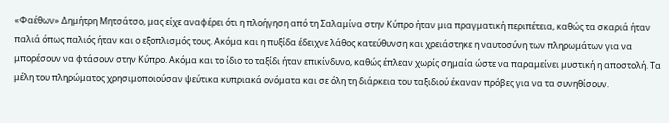«Φαέθων» Δημήτρη Μητσάτσο, μας είχε αναφέρει ότι η πλοήγηση από τη Σαλαμίνα στην Κύπρο ήταν μια πραγματική περιπέτεια, καθώς τα σκαριά ήταν παλιά όπως παλιός ήταν και ο εξοπλισμός τους. Ακόμα και η πυξίδα έδειχνε λάθος κατεύθυνση και χρειάστηκε η ναυτοσύνη των πληρωμάτων για να μπορέσουν να φτάσουν στην Κύπρο. Ακόμα και το ίδιο το ταξίδι ήταν επικίνδυνο, καθώς έπλεαν χωρίς σημαία ώστε να παραμείνει μυστική η αποστολή. Τα μέλη του πληρώματος χρησιμοποιούσαν ψεύτικα κυπριακά ονόματα και σε όλη τη διάρκεια του ταξιδιού έκαναν πρόβες για να τα συνηθίσουν.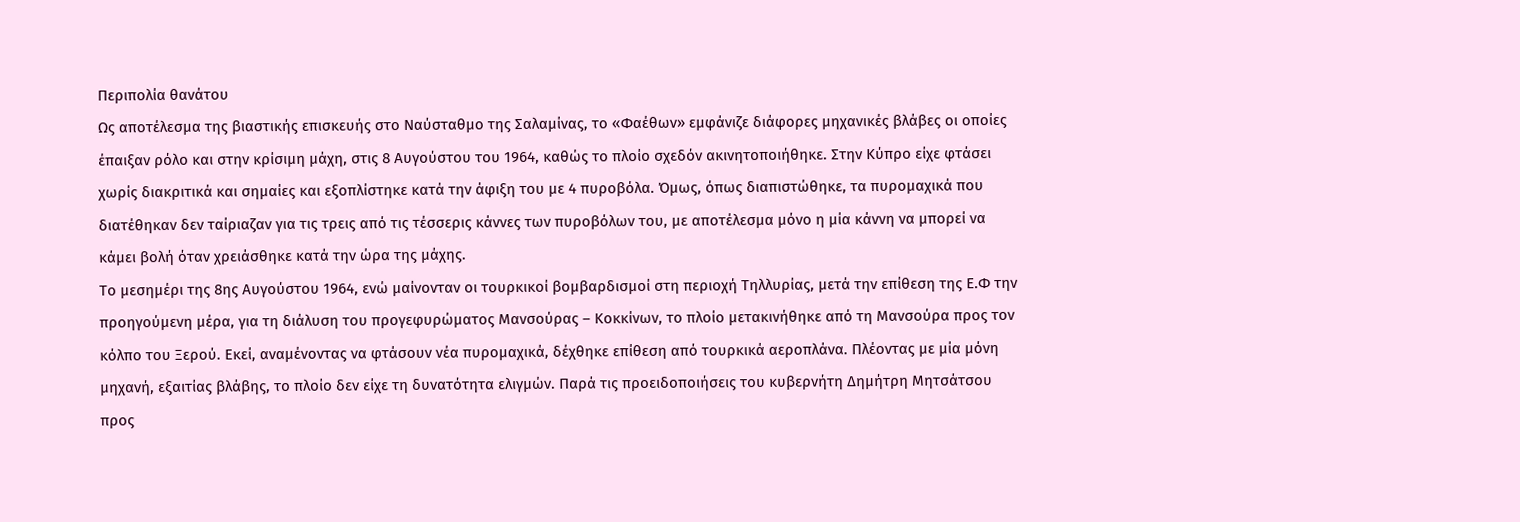Περιπολία θανάτου
Ως αποτέλεσμα της βιαστικής επισκευής στο Ναύσταθμο της Σαλαμίνας, το «Φαέθων» εμφάνιζε διάφορες μηχανικές βλάβες οι οποίες έπαιξαν ρόλο και στην κρίσιμη μάχη, στις 8 Αυγούστου του 1964, καθώς το πλοίο σχεδόν ακινητοποιήθηκε. Στην Κύπρο είχε φτάσει χωρίς διακριτικά και σημαίες και εξοπλίστηκε κατά την άφιξη του με 4 πυροβόλα. Όμως, όπως διαπιστώθηκε, τα πυρομαχικά που διατέθηκαν δεν ταίριαζαν για τις τρεις από τις τέσσερις κάννες των πυροβόλων του, με αποτέλεσμα μόνο η μία κάννη να μπορεί να κάμει βολή όταν χρειάσθηκε κατά την ώρα της μάχης.
Το μεσημέρι της 8ης Αυγούστου 1964, ενώ μαίνονταν οι τουρκικοί βομβαρδισμοί στη περιοχή Τηλλυρίας, μετά την επίθεση της Ε.Φ την προηγούμενη μέρα, για τη διάλυση του προγεφυρώματος Μανσούρας – Κοκκίνων, το πλοίο μετακινήθηκε από τη Μανσούρα προς τον κόλπο του Ξερού. Εκεί, αναμένοντας να φτάσουν νέα πυρομαχικά, δέχθηκε επίθεση από τουρκικά αεροπλάνα. Πλέοντας με μία μόνη μηχανή, εξαιτίας βλάβης, το πλοίο δεν είχε τη δυνατότητα ελιγμών. Παρά τις προειδοποιήσεις του κυβερνήτη Δημήτρη Μητσάτσου προς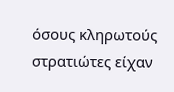όσους κληρωτούς στρατιώτες είχαν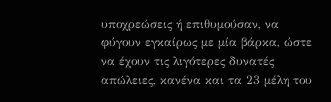υποχρεώσεις ή επιθυμούσαν, να φύγουν εγκαίρως με μία βάρκα, ώστε να έχουν τις λιγότερες δυνατές απώλειες, κανένα και τα 23 μέλη του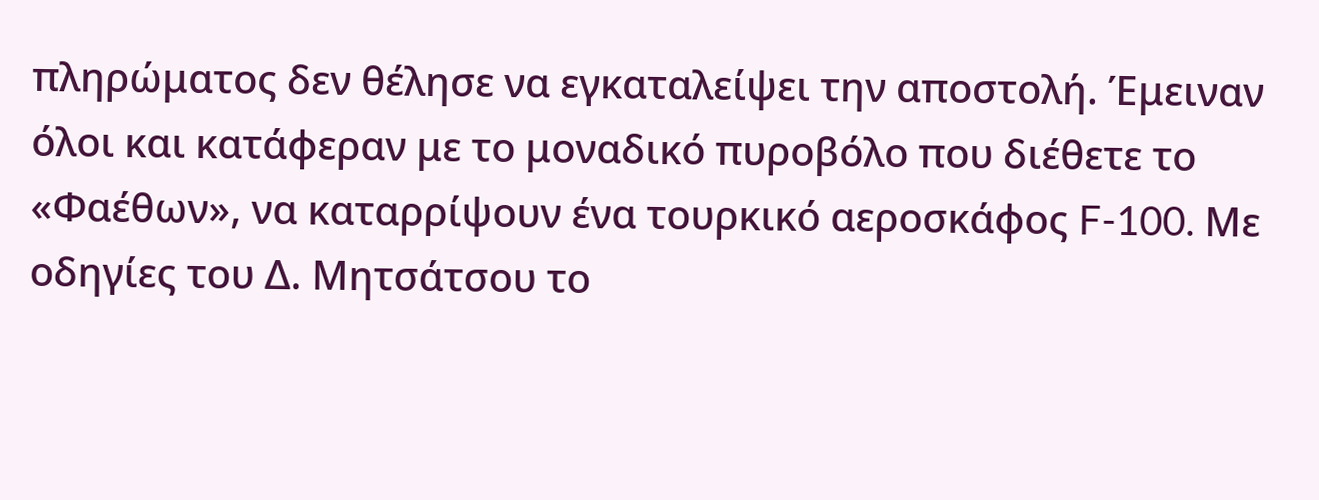πληρώματος δεν θέλησε να εγκαταλείψει την αποστολή. Έμειναν όλοι και κατάφεραν με το μοναδικό πυροβόλο που διέθετε το «Φαέθων», να καταρρίψουν ένα τουρκικό αεροσκάφος F-100. Με οδηγίες του Δ. Μητσάτσου το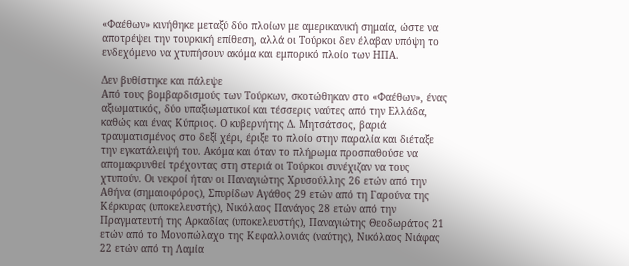«Φαέθων» κινήθηκε μεταξύ δύο πλοίων με αμερικανική σημαία, ώστε να αποτρέψει την τουρκική επίθεση, αλλά οι Τούρκοι δεν έλαβαν υπόψη το ενδεχόμενο να χτυπήσουν ακόμα και εμπορικό πλοίο των ΗΠΑ.

Δεν βυθίστηκε και πάλεψε
Από τους βομβαρδισμούς των Τούρκων, σκοτώθηκαν στο «Φαέθων», ένας αξιωματικός, δύο υπαξιωματικοί και τέσσερις ναύτες από την Ελλάδα, καθώς και ένας Κύπριος. Ο κυβερνήτης Δ. Μητσάτσος, βαριά τραυματισμένος στο δεξί χέρι, έριξε το πλοίο στην παραλία και διέταξε την εγκατάλειψή του. Ακόμα και όταν το πλήρωμα προσπαθούσε να απομακρυνθεί τρέχοντας στη στεριά οι Τούρκοι συνέχιζαν να τους χτυπούν. Οι νεκροί ήταν οι Παναγιώτης Χρυσούλλης 26 ετών από την Αθήνα (σημαιοφόρος), Σπυρίδων Αγάθος 29 ετών από τη Γαρούνα της Κέρκυρας (υποκελευστής), Νικόλαος Πανάγος 28 ετών από την Πραγματευτή της Αρκαδίας (υποκελευστής), Παναγιώτης Θεοδωράτος 21 ετών από το Μονοπώλαχο της Κεφαλλονιάς (ναύτης), Νικόλαος Νιάφας 22 ετών από τη Λαμία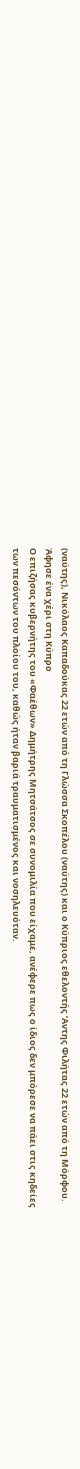(ναύτης), Νικόλαος Καπαδούκας 22 ετών από τη Γλώσσα Σκοπέλου (ναύτης) και ο Κύπριος εθελοντής ‘Αντης Φιλήτας 22 ετών από τη Μόρφου.
Άφησε ένα χέρι στη Κύπρο
Ο επιζήσας κυβερνήτης του «Φαέθων» Δημήτρης Μητσάτσος σε συνομιλία που είχαμε, ανέφερε πως ο ίδιος δεν μπόρεσε να πάει στις κηδείες των πεσόντων του πλοίου του, καθώς ήταν βαριά τραυματισμένος και νοσηλευόταν.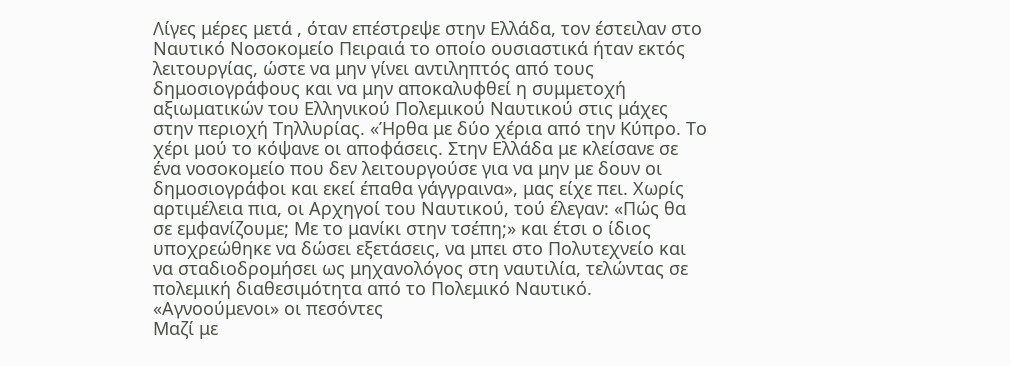Λίγες μέρες μετά , όταν επέστρεψε στην Ελλάδα, τον έστειλαν στο Ναυτικό Νοσοκομείο Πειραιά το οποίο ουσιαστικά ήταν εκτός λειτουργίας, ώστε να μην γίνει αντιληπτός από τους δημοσιογράφους και να μην αποκαλυφθεί η συμμετοχή αξιωματικών του Ελληνικού Πολεμικού Ναυτικού στις μάχες στην περιοχή Τηλλυρίας. «Ήρθα με δύο χέρια από την Κύπρο. Το χέρι μού το κόψανε οι αποφάσεις. Στην Ελλάδα με κλείσανε σε ένα νοσοκομείο που δεν λειτουργούσε για να μην με δουν οι δημοσιογράφοι και εκεί έπαθα γάγγραινα», μας είχε πει. Χωρίς αρτιμέλεια πια, οι Αρχηγοί του Ναυτικού, τού έλεγαν: «Πώς θα σε εμφανίζουμε; Με το μανίκι στην τσέπη;» και έτσι ο ίδιος υποχρεώθηκε να δώσει εξετάσεις, να μπει στο Πολυτεχνείο και να σταδιοδρομήσει ως μηχανολόγος στη ναυτιλία, τελώντας σε πολεμική διαθεσιμότητα από το Πολεμικό Ναυτικό.
«Αγνοούμενοι» οι πεσόντες
Μαζί με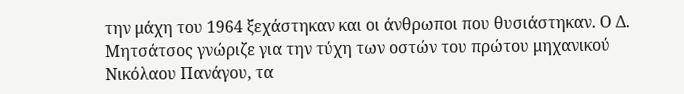την μάχη του 1964 ξεχάστηκαν και οι άνθρωποι που θυσιάστηκαν. Ο Δ. Μητσάτσος γνώριζε για την τύχη των οστών του πρώτου μηχανικού Νικόλαου Πανάγου, τα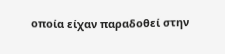οποία είχαν παραδοθεί στην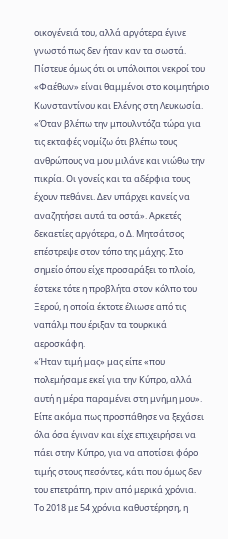οικογένειά του, αλλά αργότερα έγινε γνωστό πως δεν ήταν καν τα σωστά. Πίστευε όμως ότι οι υπόλοιποι νεκροί του «Φαέθων» είναι θαμμένοι στο κοιμητήριο Κωνσταντίνου και Ελένης στη Λευκωσία. «Όταν βλέπω την μπουλντόζα τώρα για τις εκταφές νομίζω ότι βλέπω τους ανθρώπους να μου μιλάνε και νιώθω την πικρία. Οι γονείς και τα αδέρφια τους έχουν πεθάνει. Δεν υπάρχει κανείς να αναζητήσει αυτά τα οστά». Αρκετές δεκαετίες αργότερα, ο Δ. Μητσάτσος επέστρεψε στον τόπο της μάχης. Στο σημείο όπου είχε προσαράξει το πλοίο, έστεκε τότε η προβλήτα στον κόλπο του Ξερού, η οποία έκτοτε έλιωσε από τις ναπάλμ που έριξαν τα τουρκικά αεροσκάφη.
«Ήταν τιμή μας» μας είπε «που πολεμήσαμε εκεί για την Κύπρο, αλλά αυτή η μέρα παραμένει στη μνήμη μου». Είπε ακόμα πως προσπάθησε να ξεχάσει όλα όσα έγιναν και είχε επιχειρήσει να πάει στην Κύπρο, για να αποτίσει φόρο τιμής στους πεσόντες, κάτι που όμως δεν του επετράπη, πριν από μερικά χρόνια.
Το 2018 με 54 χρόνια καθυστέρηση, η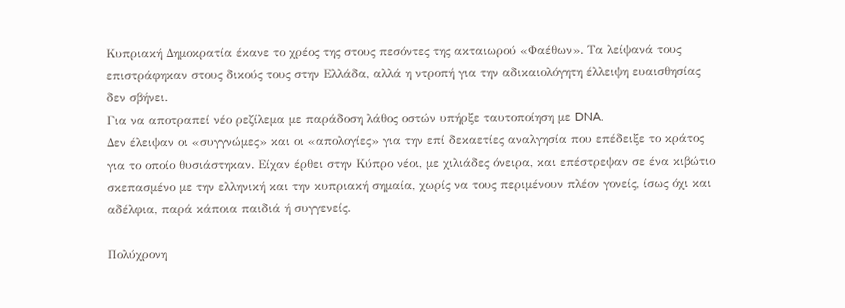Κυπριακή Δημοκρατία έκανε το χρέος της στους πεσόντες της ακταιωρού «Φαέθων». Τα λείψανά τους επιστράφηκαν στους δικούς τους στην Ελλάδα, αλλά η ντροπή για την αδικαιολόγητη έλλειψη ευαισθησίας δεν σβήνει.
Για να αποτραπεί νέο ρεζίλεμα με παράδοση λάθος οστών υπήρξε ταυτοποίηση με DNA.
Δεν έλειψαν οι «συγγνώμες» και οι «απολογίες» για την επί δεκαετίες αναλγησία που επέδειξε το κράτος για το οποίο θυσιάστηκαν. Είχαν έρθει στην Κύπρο νέοι, με χιλιάδες όνειρα, και επέστρεψαν σε ένα κιβώτιο σκεπασμένο με την ελληνική και την κυπριακή σημαία, χωρίς να τους περιμένουν πλέον γονείς, ίσως όχι και αδέλφια, παρά κάποια παιδιά ή συγγενείς.

Πολύχρονη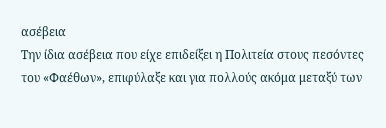ασέβεια
Την ίδια ασέβεια που είχε επιδείξει η Πολιτεία στους πεσόντες του «Φαέθων», επιφύλαξε και για πολλούς ακόμα μεταξύ των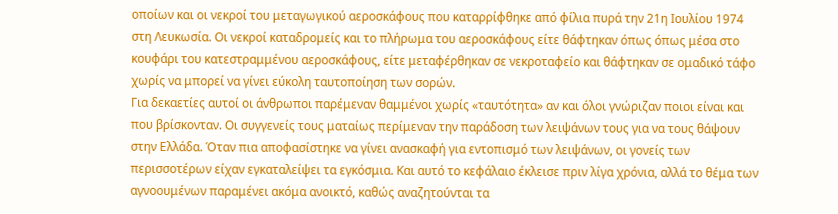οποίων και οι νεκροί του μεταγωγικού αεροσκάφους που καταρρίφθηκε από φίλια πυρά την 21η Ιουλίου 1974 στη Λευκωσία. Οι νεκροί καταδρομείς και το πλήρωμα του αεροσκάφους είτε θάφτηκαν όπως όπως μέσα στο κουφάρι του κατεστραμμένου αεροσκάφους, είτε μεταφέρθηκαν σε νεκροταφείο και θάφτηκαν σε ομαδικό τάφο χωρίς να μπορεί να γίνει εύκολη ταυτοποίηση των σορών.
Για δεκαετίες αυτοί οι άνθρωποι παρέμεναν θαμμένοι χωρίς «ταυτότητα» αν και όλοι γνώριζαν ποιοι είναι και που βρίσκονταν. Οι συγγενείς τους ματαίως περίμεναν την παράδοση των λειψάνων τους για να τους θάψουν στην Ελλάδα. Όταν πια αποφασίστηκε να γίνει ανασκαφή για εντοπισμό των λειψάνων, οι γονείς των περισσοτέρων είχαν εγκαταλείψει τα εγκόσμια. Και αυτό το κεφάλαιο έκλεισε πριν λίγα χρόνια, αλλά το θέμα των αγνοουμένων παραμένει ακόμα ανοικτό, καθώς αναζητούνται τα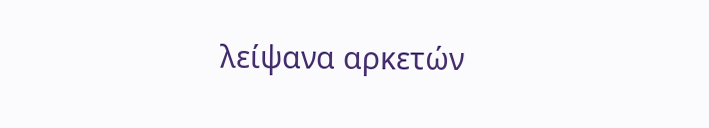λείψανα αρκετών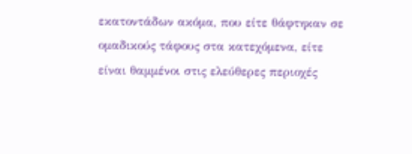εκατοντάδων ακόμα, που είτε θάφτηκαν σε ομαδικούς τάφους στα κατεχόμενα, είτε είναι θαμμένοι στις ελεύθερες περιοχές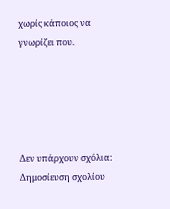χωρίς κάποιος να γνωρίζει που.





Δεν υπάρχουν σχόλια:
Δημοσίευση σχολίου